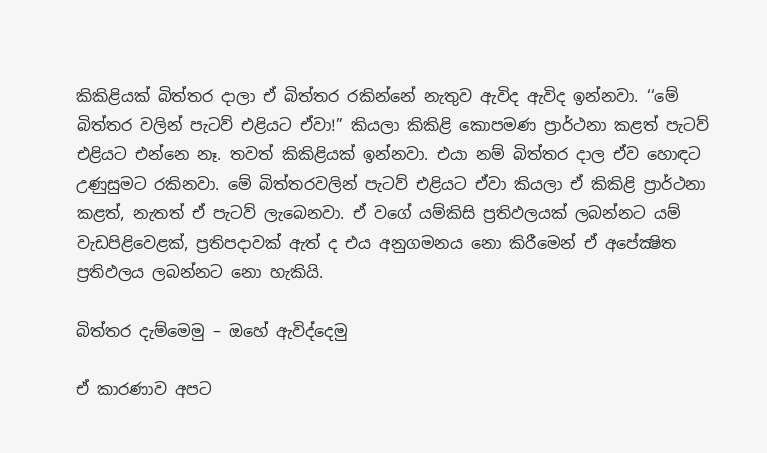කිකිළියක් බිත්තර දාලා ඒ බිත්තර රකින්නේ නැතුව ඇවිද ඇවිද ඉන්නවා. ‘‘මේ බිත්තර වලින් පැටව් එළියට ඒවා!” කියලා කිකිළි කොපමණ ප්‍රාර්ථනා කළත් පැටව් එළියට එන්නෙ නෑ. තවත් කිකිළියක් ඉන්නවා. එයා නම් බිත්තර දාල ඒව හොඳට උණුසුමට රකිනවා. මේ බිත්තරවලින් පැටව් එළියට ඒවා කියලා ඒ කිකිළි ප්‍රාර්ථනා කළත්, නැතත් ඒ පැටව් ලැබෙනවා. ඒ වගේ යම්කිසි ප්‍රතිඵලයක් ලබන්නට යම් වැඩපිළිවෙළක්, ප්‍රතිපදාවක් ඇත් ද එය අනුගමනය නො කිරීමෙන් ඒ අපේක්‍ෂිත ප්‍රතිඵලය ලබන්නට නො හැකියි.

බිත්තර දැම්මෙමු – ඔහේ ඇවිද්දෙමු

ඒ කාරණාව අපට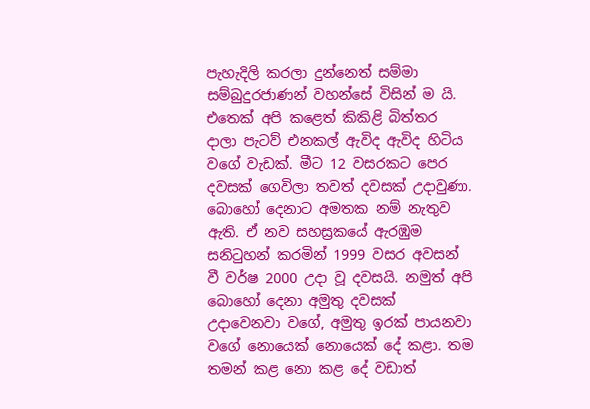පැහැදිලි කරලා දුන්නෙත් සම්මා සම්බුදුරජාණන් වහන්සේ විසින් ම යි. එතෙක් අපි කළෙත් කිකිළි බිත්තර දාලා පැටව් එනකල් ඇවිද ඇවිද හිටිය වගේ වැඩක්. මීට 12 වසරකට පෙර දවසක් ගෙවිලා තවත් දවසක් උදාවුණා. බොහෝ දෙනාට අමතක නම් නැතුව ඇති. ඒ නව සහස්‍රකයේ ඇරඹුම සනිටුහන් කරමින් 1999 වසර අවසන් වී වර්ෂ 2000 උදා වූ දවසයි. නමුත් අපි බොහෝ දෙනා අමුතු දවසක් උදාවෙනවා වගේ, අමුතු ඉරක් පායනවා වගේ නොයෙක් නොයෙක් දේ කළා. තම තමන් කළ නො කළ දේ වඩාත්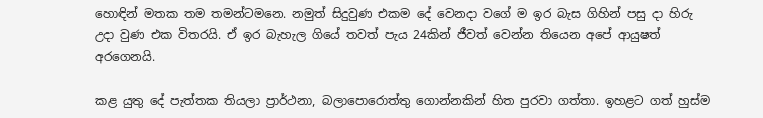හොඳින් මතක තම තමන්ටමනෙ. නමුත් සිදුවුණ එකම දේ වෙනදා වගේ ම ඉර බැස ගිහින් පසු දා හිරු උදා වුණ එක විතරයි. ඒ ඉර බැහැල ගියේ තවත් පැය 24කින් ජීවත් වෙන්න තියෙන අපේ ආයුෂත් අරගෙනයි.

කළ යුතු දේ පැත්තක තියලා ප්‍රාර්ථනා, බලාපොරොත්තු ගොන්නකින් හිත පුරවා ගත්තා. ඉහළට ගත් හුස්ම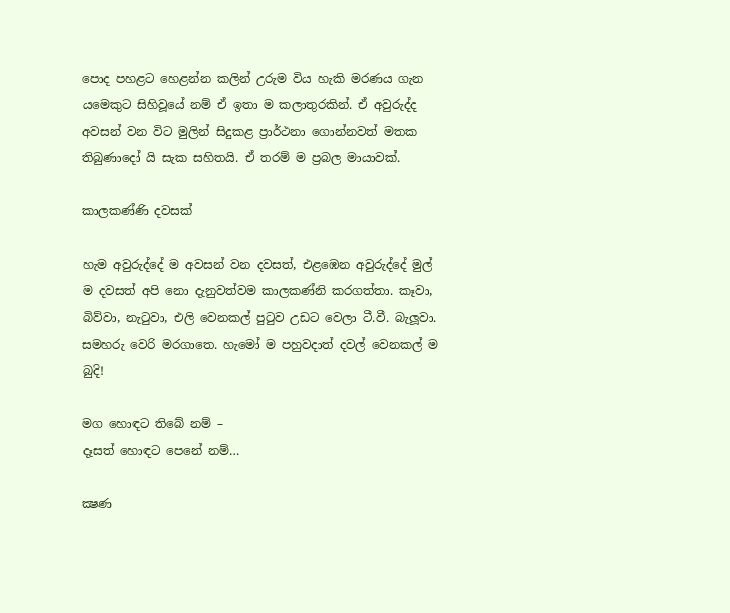පොද පහළට හෙළන්න කලින් උරුම විය හැකි මරණය ගැන යමෙකුට සිහිවූයේ නම් ඒ ඉතා ම කලාතුරකින්. ඒ අවුරුද්ද අවසන් වන විට මුලින් සිදුකළ ප්‍රාර්ථනා ගොන්නවත් මතක තිබුණාදෝ යි සැක සහිතයි. ඒ තරම් ම ප්‍රබල මායාවක්.

කාලකණ්ණි දවසක්

හැම අවුරුද්දේ ම අවසන් වන දවසත්, එළඹෙන අවුරුද්දේ මුල් ම දවසත් අපි නො දැනුවත්වම කාලකණ්නි කරගත්තා. කෑවා, බිව්වා, නැටුවා, එලි වෙනකල් පුටුව උඩට වෙලා ටී.වී. බැලූවා. සමහරු වෙරි මරගාතෙ. හැමෝ ම පහුවදාත් දවල් වෙනකල් ම බුදි!

මග හොඳට තිබේ නම් –
දෑසත් හොඳට පෙනේ නම්…

ක්‍ෂණ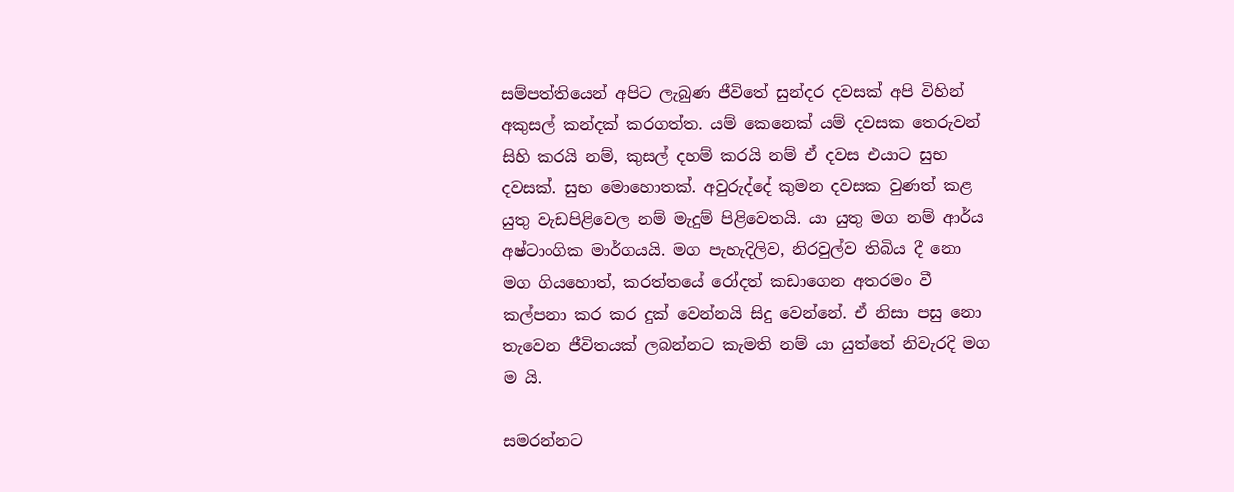සම්පත්තියෙන් අපිට ලැබුණ ජීවිතේ සුන්දර දවසක් අපි විහින් අකුසල් කන්දක් කරගත්ත. යම් කෙනෙක් යම් දවසක තෙරුවන් සිහි කරයි නම්, කුසල් දහම් කරයි නම් ඒ දවස එයාට සුභ දවසක්. සුභ මොහොතක්. අවුරුද්දේ කුමන දවසක වුණත් කළ යුතු වැඩපිළිවෙල නම් මැදුම් පිළිවෙතයි. යා යුතු මග නම් ආර්ය අෂ්ටාංගික මාර්ගයයි. මග පැහැදිලිව, නිරවුල්ව තිබිය දී නො මග ගියහොත්, කරත්තයේ රෝදත් කඩාගෙන අතරමං වී කල්පනා කර කර දුක් වෙන්නයි සිදු වෙන්නේ. ඒ නිසා පසු නො තැවෙන ජීවිතයක් ලබන්නට කැමති නම් යා යුත්තේ නිවැරදි මග ම යි.

සමරන්නට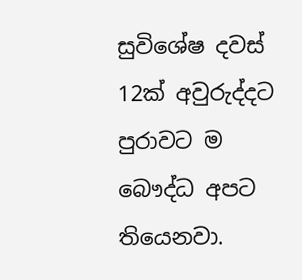සුවිශේෂ දවස් 12ක් අවුරුද්දට පුරාවට ම බෞද්ධ අපට තියෙනවා.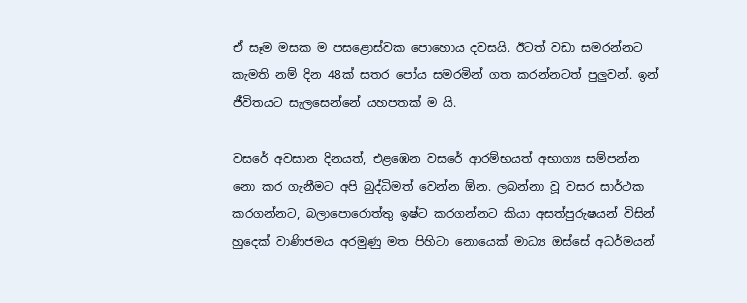ඒ සෑම මසක ම පසළොස්වක පොහොය දවසයි. ඊටත් වඩා සමරන්නට කැමති නම් දින 48ක් සතර පෝය සමරමින් ගත කරන්නටත් පුලුවන්. ඉන් ජීවිතයට සැලසෙන්නේ යහපතක් ම යි.

වසරේ අවසාන දිනයත්, එළඹෙන වසරේ ආරම්භයත් අභාග්‍ය සම්පන්න නො කර ගැනීමට අපි බුද්ධිමත් වෙන්න ඕන. ලබන්නා වූ වසර සාර්ථක කරගන්නට, බලාපොරොත්තු ඉෂ්ට කරගන්නට කියා අසත්පුරුෂයන් විසින් හුදෙක් වාණිජමය අරමුණු මත පිහිටා නොයෙක් මාධ්‍ය ඔස්සේ අධර්මයන්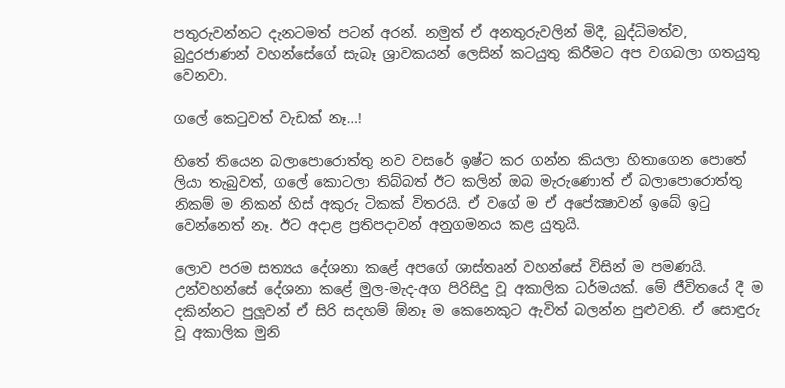පතුරුවන්නට දැනටමත් පටන් අරන්. නමුත් ඒ අනතුරුවලින් මිදී, බුද්ධිමත්ව, බුදුරජාණන් වහන්සේගේ සැබෑ ශ්‍රාවකයන් ලෙසින් කටයුතු කිරීමට අප වගබලා ගතයුතු වෙනවා.

ගලේ කෙටුවත් වැඩක් නෑ…!

හිතේ තියෙන බලාපොරොත්තු නව වසරේ ඉෂ්ට කර ගන්න කියලා හිතාගෙන පොතේ ලියා තැබුවත්, ගලේ කොටලා තිබ්බත් ඊට කලින් ඔබ මැරුණොත් ඒ බලාපොරොත්තු නිකම් ම නිකන් හිස් අකුරු ටිකක් විතරයි. ඒ වගේ ම ඒ අපේක්‍ෂාවන් ඉබේ ඉටු වෙන්නෙත් නෑ. ඊට අදාළ ප්‍රතිපදාවන් අනුගමනය කළ යුතුයි.

ලොව පරම සත්‍යය දේශනා කළේ අපගේ ශාස්තෘන් වහන්සේ විසින් ම පමණයි. උන්වහන්සේ දේශනා කළේ මුල-මැද-අග පිරිසිදු වූ අකාලික ධර්මයක්. මේ ජීවිතයේ දී ම දකින්නට පුලූවන් ඒ සිරි සදහම් ඕනෑ ම කෙනෙකුට ඇවිත් බලන්න පුළුවනි. ඒ සොඳුරු වූ අකාලික මුනි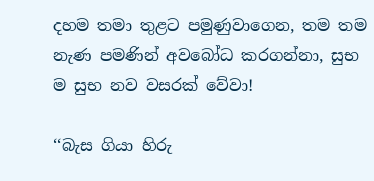දහම තමා තුළට පමුණුවාගෙන, තම තම නැණ පමණින් අවබෝධ කරගන්නා, සුභ ම සුභ නව වසරක් වේවා!

‘‘බැස ගියා හිරු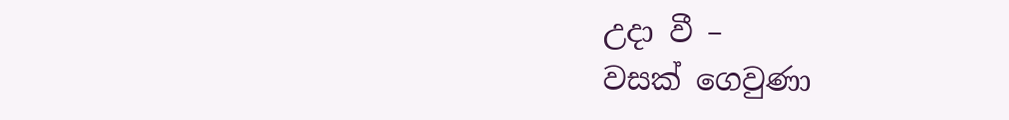උදා වී –
වසක් ගෙවුණා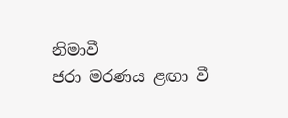නිමාවී
ජරා මරණය ළඟා වී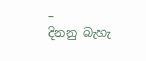–
දිනනු බැහැ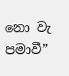නො වැ පමාවී”